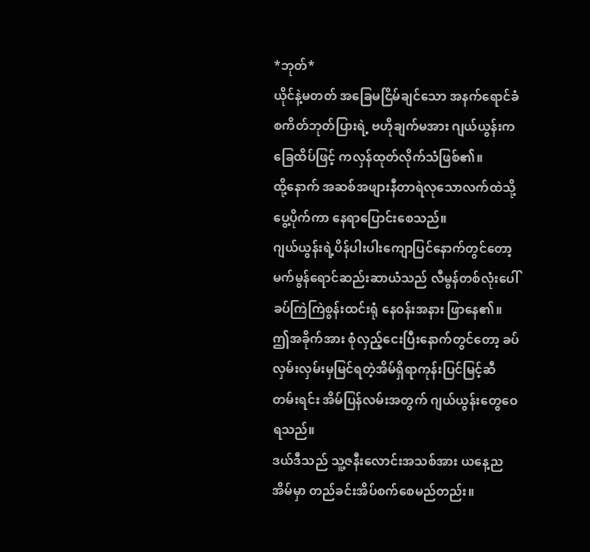*ဘုတ်*
ယိုင်နဲ့မတတ် အခြေမငြိမ်ချင်သော အနက်ရောင်ခံ စကိတ်ဘုတ်ပြားရဲ့ ဗဟိုချက်မအား ဂျယ်ယွန်းက ခြေထိပ်ဖြင့် ကလှန်ထုတ်လိုက်သံဖြစ်၏။
ထို့နောက် အဆစ်အဖျားနီတာရဲလုသောလက်ထဲသို့ပွေ့ပိုက်ကာ နေရာပြောင်းစေသည်။
ဂျယ်ယွန်းရဲ့ပိန်ပါးပါးကျောပြင်နောက်တွင်တော့မက်မွန်ရောင်ဆည်းဆာယံသည် လီမွန်တစ်လုံးပေါ် ခပ်ကြဲကြဲစွန်းထင်းရုံ နေဝန်းအနား ဖြာနေ၏။
ဤအခိုက်အား စုံလှည့်ငေးပြီးနောက်တွင်တော့ ခပ်လှမ်းလှမ်းမှမြင်ရတဲ့အိမ်ရှိရာကုန်းပြင်မြင့်ဆီတမ်းရင်း အိမ်ပြန်လမ်းအတွက် ဂျယ်ယွန်းတွေဝေရသည်။
ဒယ်ဒီသည် သူ့ဇနီးလောင်းအသစ်အား ယနေ့ည အိမ်မှာ တည်ခင်းအိပ်စက်စေမည်တည်း။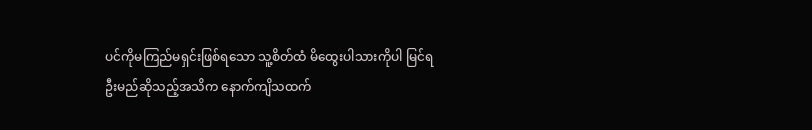ပင်ကိုမကြည်မရှင်းဖြစ်ရသော သူ့စိတ်ထံ မိထွေးပါသားကိုပါ မြင်ရဦးမည်ဆိုသည့်အသိက နောက်ကျိသထက်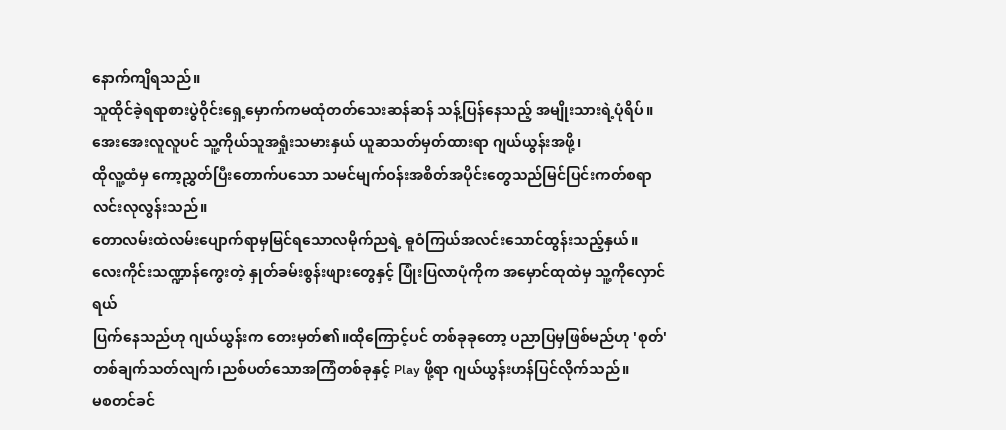နောက်ကျိရသည်။
သူထိုင်ခဲ့ရရာစားပွဲဝိုင်းရှေ့မှောက်ကမထုံတတ်သေးဆန်ဆန် သန့်ပြန်နေသည့် အမျိုးသားရဲ့ပုံရိပ်။
အေးအေးလူလူပင် သူ့ကိုယ်သူအရှုံးသမားနှယ် ယူဆသတ်မှတ်ထားရာ ဂျယ်ယွန်းအဖို့၊
ထိုလူ့ထံမှ ကော့ညွှတ်ပြီးတောက်ပသော သမင်မျက်ဝန်းအစိတ်အပိုင်းတွေသည်မြင်ပြင်းကတ်စရာ လင်းလုလွန်းသည်။
တောလမ်းထဲလမ်းပျောက်ရာမှမြင်ရသောလမိုက်ညရဲ့ ဓူဝံကြယ်အလင်းသောင်ထွန်းသည့်နှယ်။
လေးကိုင်းသဏ္ဍာန်ကွေးတဲ့ နှုတ်ခမ်းစွန်းဖျားတွေနှင့် ပြုံးပြလာပုံကိုက အမှောင်ထုထဲမှ သူ့ကိုလှောင်ရယ်
ပြက်နေသည်ဟု ဂျယ်ယွန်းက တေးမှတ်၏။ထိုကြောင့်ပင် တစ်ခုခုတော့ ပညာပြမှဖြစ်မည်ဟု 'စုတ်'တစ်ချက်သတ်လျက်၊ညစ်ပတ်သောအကြံတစ်ခုနှင့် Play ဖို့ရာ ဂျယ်ယွန်းဟန်ပြင်လိုက်သည်။
မစတင်ခင်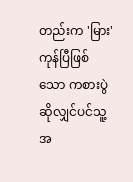တည်းက 'မြား'ကုန်ပြီဖြစ်သော ကစားပွဲဆိုလျှင်ပင်သူ့အ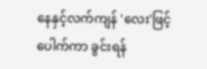နေနှင့်လက်ကျန် 'လေး'ဖြင့် ပေါက်ကာ ခွင်းရန်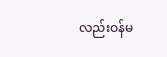လည်းဝန်မ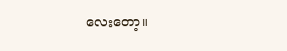လေးတော့။